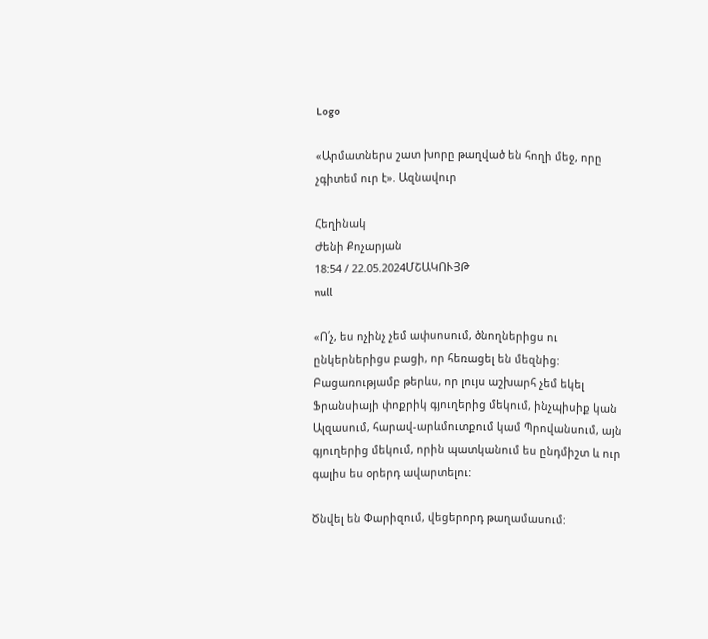Logo

«Արմատներս շատ խորը թաղված են հողի մեջ, որը չգիտեմ ուր է». Ազնավուր

Հեղինակ
Ժենի Քոչարյան
18:54 / 22.05.2024ՄՇԱԿՈՒՅԹ
null

«Ո՛չ, ես ոչինչ չեմ ափսոսում, ծնողներիցս ու ընկերներիցս բացի, որ հեռացել են մեզնից: Բացառությամբ թերևս, որ լույս աշխարհ չեմ եկել Ֆրանսիայի փոքրիկ գյուղերից մեկում, ինչպիսիք կան Ալզասում, հարավ-արևմուտքում կամ Պրովանսում, այն գյուղերից մեկում, որին պատկանում ես ընդմիշտ և ուր գալիս ես օրերդ ավարտելու:

Ծնվել են Փարիզում, վեցերորդ թաղամասում: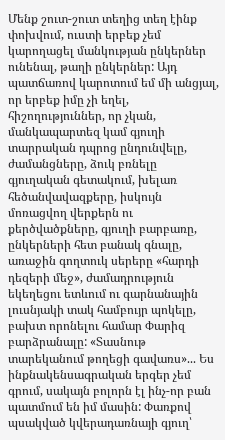Մենք շուտ-շուտ տեղից տեղ էինք փոխվում, ուստի երբեք չեմ կարողացել մանկության ընկերներ ունենալ, թաղի ընկերներ: Այդ պատճառով կարոտում եմ մի անցյալ, որ երբեք իմը չի եղել, հիշողություններ, որ չկան, մանկապարտեզ կամ գյուղի տարրական դպրոց ընդունվելը, ժամանցները, ձուկ բռնելը գյուղական գետակում, խելառ հեծանվավազքերը, իսկույն մոռացվող վերքերն ու քերծվածքները, գյուղի բարբառը, ընկերների հետ բանակ գնալը, առաջին գողտուկ սերերը «հարդի դեզերի մեջ», ժամադրություն եկեղեցու ետևում ու գարնանային լուսնյակի տակ համբույր պոկելը, բախտ որոնելու համար Փարիզ բարձրանալը: «Տասնութ տարեկանում թողեցի գավառս»... Ես ինքնակենսագրական երգեր չեմ գրում, սակայն բոլորն էլ ինչ-որ բան պատմում են իմ մասին: Փառքով պսակված կվերադառնայի գյուղ՝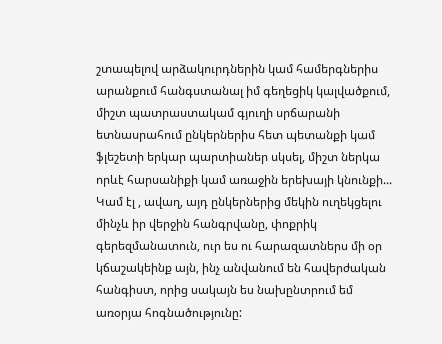շտապելով արձակուրդներին կամ համերգներիս արանքում հանգստանալ իմ գեղեցիկ կալվածքում, միշտ պատրաստակամ գյուղի սրճարանի ետնասրահում ընկերներիս հետ պետանքի կամ ֆլեշետի երկար պարտիաներ սկսել, միշտ ներկա որևէ հարսանիքի կամ առաջին երեխայի կնունքի... Կամ էլ , ավաղ, այդ ընկերներից մեկին ուղեկցելու մինչև իր վերջին հանգրվանը, փոքրիկ գերեզմանատուն, ուր ես ու հարազատներս մի օր կճաշակեինք այն, ինչ անվանում են հավերժական հանգիստ, որից սակայն ես նախընտրում եմ առօրյա հոգնածությունը: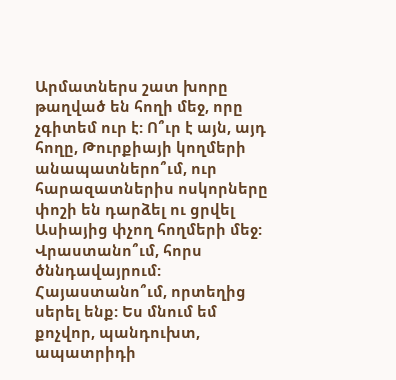Արմատներս շատ խորը թաղված են հողի մեջ, որը չգիտեմ ուր է: Ո՞ւր է այն, այդ հողը, Թուրքիայի կողմերի անապատներո՞ւմ, ուր հարազատներիս ոսկորները փոշի են դարձել ու ցրվել Ասիայից փչող հողմերի մեջ: Վրաստանո՞ւմ, հորս ծննդավայրում: Հայաստանո՞ւմ, որտեղից սերել ենք: Ես մնում եմ քոչվոր, պանդուխտ, ապատրիդի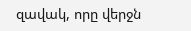զավակ, որը վերջն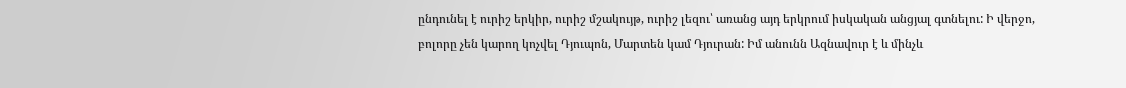ընդունել է ուրիշ երկիր, ուրիշ մշակույթ, ուրիշ լեզու՝ առանց այդ երկրում իսկական անցյալ գտնելու: Ի վերջո, բոլորը չեն կարող կոչվել Դյուպոն, Մարտեն կամ Դյուրան: Իմ անունն Ազնավուր է և մինչև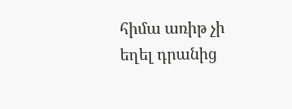հիմա առիթ չի եղել դրանից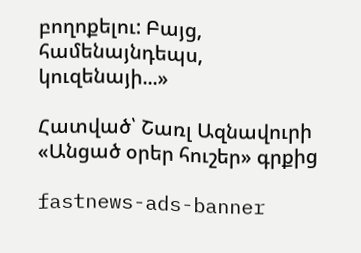բողոքելու: Բայց, համենայնդեպս, կուզենայի...»

Հատված՝ Շառլ Ազնավուրի «Անցած օրեր հուշեր» գրքից

fastnews-ads-banner